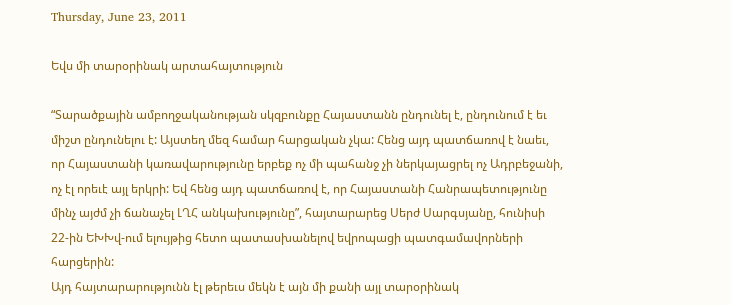Thursday, June 23, 2011

Եվս մի տարօրինակ արտահայտություն

“Տարածքային ամբողջականության սկզբունքը Հայաստանն ընդունել է, ընդունում է եւ միշտ ընդունելու է: Այստեղ մեզ համար հարցական չկա: Հենց այդ պատճառով է նաեւ, որ Հայաստանի կառավարությունը երբեք ոչ մի պահանջ չի ներկայացրել ոչ Ադրբեջանի, ոչ էլ որեւէ այլ երկրի: Եվ հենց այդ պատճառով է, որ Հայաստանի Հանրապետությունը մինչ այժմ չի ճանաչել ԼՂՀ անկախությունը”, հայտարարեց Սերժ Սարգսյանը, հունիսի 22-ին ԵԽԽվ-ում ելույթից հետո պատասխանելով եվրոպացի պատգամավորների հարցերին:
Այդ հայտարարությունն էլ թերեւս մեկն է այն մի քանի այլ տարօրինակ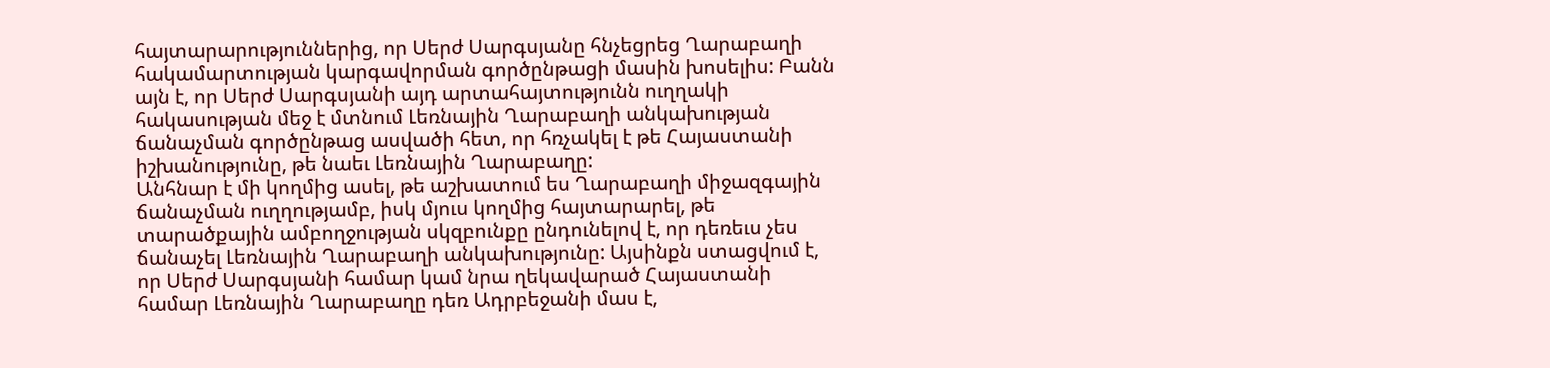հայտարարություններից, որ Սերժ Սարգսյանը հնչեցրեց Ղարաբաղի հակամարտության կարգավորման գործընթացի մասին խոսելիս: Բանն այն է, որ Սերժ Սարգսյանի այդ արտահայտությունն ուղղակի հակասության մեջ է մտնում Լեռնային Ղարաբաղի անկախության ճանաչման գործընթաց ասվածի հետ, որ հռչակել է թե Հայաստանի իշխանությունը, թե նաեւ Լեռնային Ղարաբաղը:
Անհնար է մի կողմից ասել, թե աշխատում ես Ղարաբաղի միջազգային ճանաչման ուղղությամբ, իսկ մյուս կողմից հայտարարել, թե տարածքային ամբողջության սկզբունքը ընդունելով է, որ դեռեւս չես ճանաչել Լեռնային Ղարաբաղի անկախությունը: Այսինքն ստացվում է, որ Սերժ Սարգսյանի համար կամ նրա ղեկավարած Հայաստանի համար Լեռնային Ղարաբաղը դեռ Ադրբեջանի մաս է,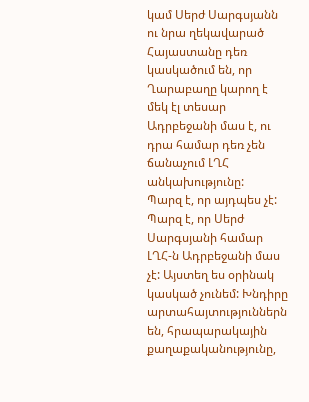կամ Սերժ Սարգսյանն ու նրա ղեկավարած Հայաստանը դեռ կասկածում են, որ Ղարաբաղը կարող է մեկ էլ տեսար Ադրբեջանի մաս է, ու դրա համար դեռ չեն ճանաչում ԼՂՀ անկախությունը:
Պարզ է, որ այդպես չէ: Պարզ է, որ Սերժ Սարգսյանի համար ԼՂՀ-ն Ադրբեջանի մաս չէ: Այստեղ ես օրինակ կասկած չունեմ: Խնդիրը արտահայտություններն են, հրապարակային քաղաքականությունը,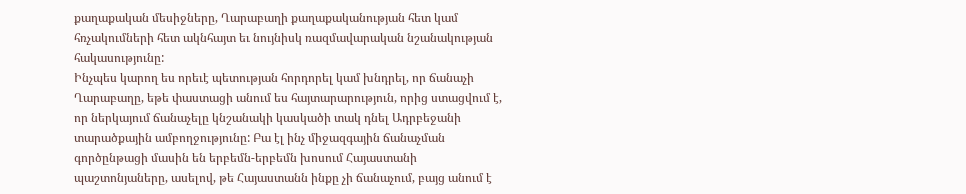քաղաքական մեսիջները, Ղարաբաղի քաղաքականության հետ կամ հռչակումների հետ ակնհայտ եւ նույնիսկ ռազմավարական նշանակության հակասությունը:
Ինչպես կարող ես որեւէ պետության հորդորել կամ խնդրել, որ ճանաչի Ղարաբաղը, եթե փաստացի անում ես հայտարարություն, որից ստացվում է, որ ներկայում ճանաչելը կնշանակի կասկածի տակ դնել Ադրբեջանի տարածքային ամբողջությունը: Բա էլ ինչ միջազգային ճանաչման գործընթացի մասին են երբեմն-երբեմն խոսում Հայաստանի պաշտոնյաները, ասելով, թե Հայաստանն ինքը չի ճանաչում, բայց անում է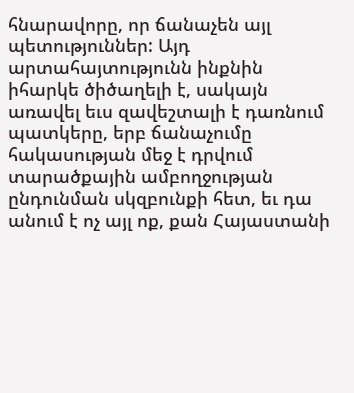հնարավորը, որ ճանաչեն այլ պետություններ: Այդ արտահայտությունն ինքնին իհարկե ծիծաղելի է, սակայն առավել եւս զավեշտալի է դառնում պատկերը, երբ ճանաչումը հակասության մեջ է դրվում տարածքային ամբողջության ընդունման սկզբունքի հետ, եւ դա անում է ոչ այլ ոք, քան Հայաստանի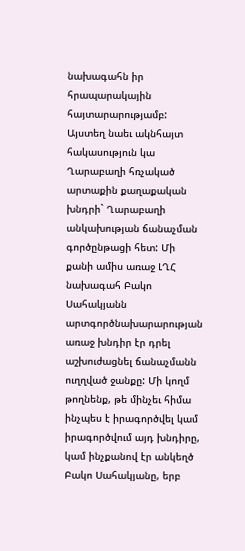նախագահն իր հրապարակային հայտարարությամբ:
Այստեղ նաեւ ակնհայտ հակասություն կա Ղարաբաղի հռչակած արտաքին քաղաքական խնդրի` Ղարաբաղի անկախության ճանաչման գործընթացի հետ: Մի քանի ամիս առաջ ԼՂՀ նախագահ Բակո Սահակյանն արտգործնախարարության առաջ խնդիր էր դրել աշխուժացնել ճանաչմանն ուղղված ջանքը: Մի կողմ թողնենք, թե մինչեւ հիմա ինչպես է իրագործվել կամ իրագործվում այդ խնդիրը, կամ ինչքանով էր անկեղծ Բակո Սահակյանը, երբ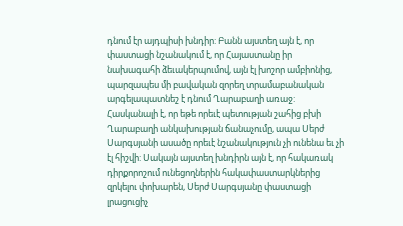դնում էր այդպիսի խնդիր: Բանն այստեղ այն է, որ փաստացի նշանակում է, որ Հայաստանը իր նախագահի ձեւակերպումով, այն էլ խոշոր ամբիոնից, պարզապես մի բավական զորեղ տրամաբանական արգելապատնեշ է դնում Ղարաբաղի առաջ:
Հասկանալի է, որ եթե որեւէ պետության շահից բխի Ղարաբաղի անկախության ճանաչումը, ապա Սերժ Սարգսյանի ասածը որեւէ նշանակություն չի ունենա եւ չի էլ հիշվի: Սակայն այստեղ խնդիրն այն է, որ հակառակ դիրքորոշում ունեցողներին հակափաստարկներից զրկելու փոխարեն, Սերժ Սարգսյանը փաստացի լրացուցիչ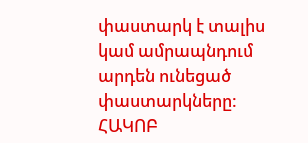փաստարկ է տալիս կամ ամրապնդում արդեն ունեցած փաստարկները:
ՀԱԿՈԲ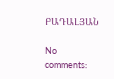ԲԱԴԱԼՅԱՆ

No comments: